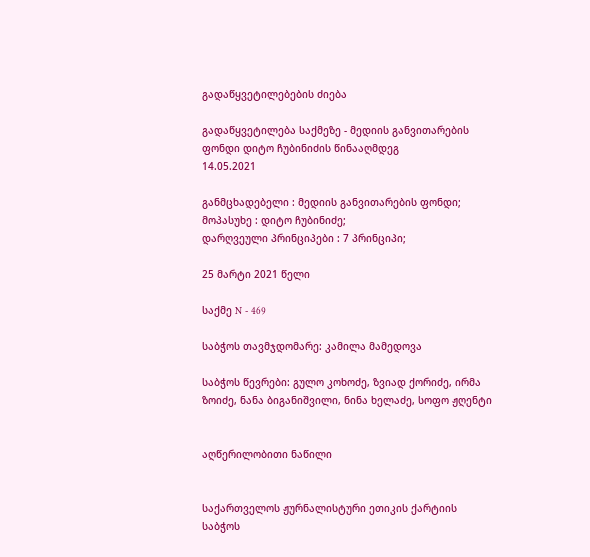გადაწყვეტილებების ძიება

გადაწყვეტილება საქმეზე - მედიის განვითარების ფონდი დიტო ჩუბინიძის წინააღმდეგ
14.05.2021

განმცხადებელი : მედიის განვითარების ფონდი;
მოპასუხე : დიტო ჩუბინიძე;
დარღვეული პრინციპები : 7 პრინციპი;

25 მარტი 2021 წელი

საქმე N - 469

საბჭოს თავმჯდომარე: კამილა მამედოვა

საბჭოს წევრები: გულო კოხოძე, ზვიად ქორიძე, ირმა ზოიძე, ნანა ბიგანიშვილი, ნინა ხელაძე, სოფო ჟღენტი


აღწერილობითი ნაწილი


საქართველოს ჟურნალისტური ეთიკის ქარტიის საბჭოს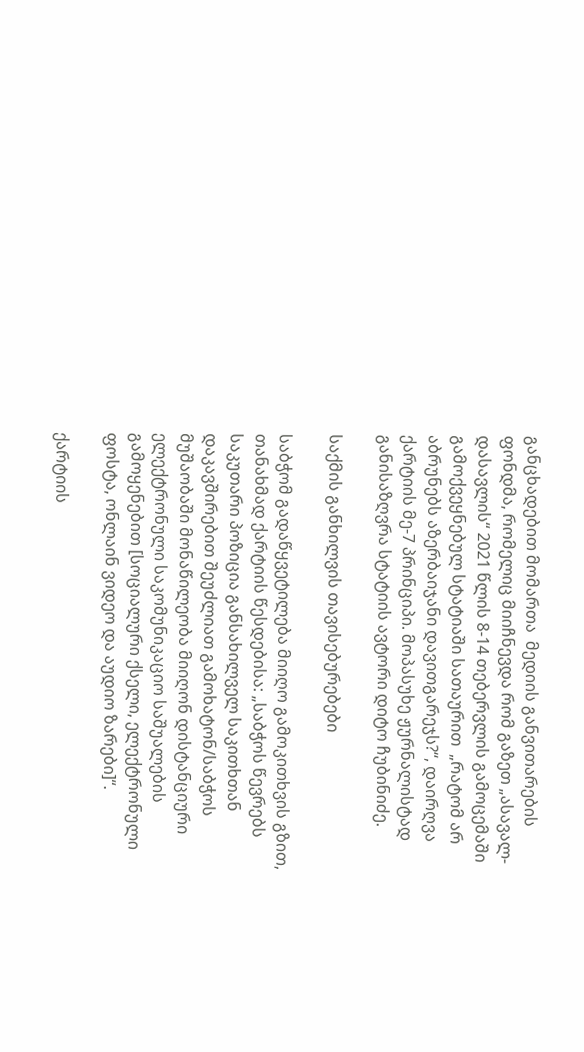განცხადებით მომართა  მედიის განვითარების ფონდმა, რომელიც მიიჩნევდა რომ გაზეთ „ასავალ-დასავლის“ 2021 წლის 8-14 თებერვლის გამოცემაში გამოქვეყნებულ სტატიაში სათაურით  „რატომ არ აბრუნებს აზერბაიჯანი დავითგარეჯს?“, დაირღვა ქარტიის მე-7 პრინციპი. მოპასუხე ჟურნალისტად განისაზღვრა სტატიის ავტორი დიტო ჩუბინიძე.

საქმის განხილვის თავისებურებები

საბჭომ გადაწყვეტილება მიიღო გამოკითხვის გზით, თანახმად ქარტიის წესდებისა: „საბჭოს წევრებს საკუთარი პოზიცია განსახილველ საკითხთან დაკავშირებით შეუძლიათ გამოხატონ/საბჭოს მუშაობაში მონაწილეობა მიიღონ დისტანციური ელექტრონული საკომუნიკაციო საშუალების გამოყენებით [სოციალური ქსელი, ელექტრონული ფოსტა, ონლაინ ვიდეო და აუდიო ზარები]“.

ქარტიის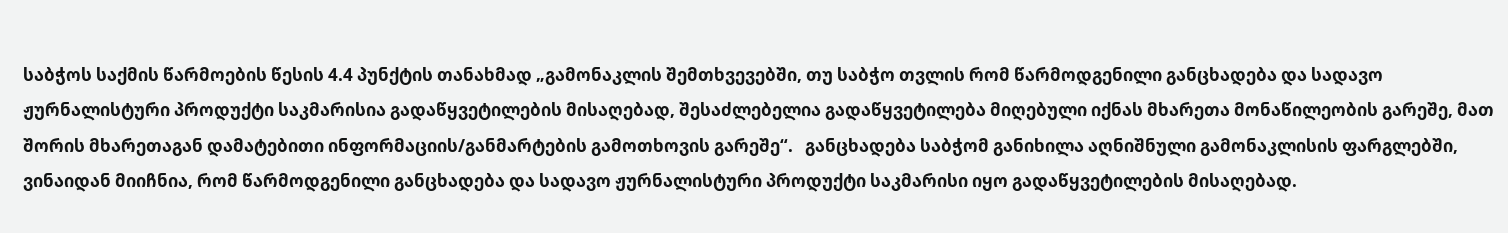საბჭოს საქმის წარმოების წესის 4.4 პუნქტის თანახმად „გამონაკლის შემთხვევებში, თუ საბჭო თვლის რომ წარმოდგენილი განცხადება და სადავო ჟურნალისტური პროდუქტი საკმარისია გადაწყვეტილების მისაღებად, შესაძლებელია გადაწყვეტილება მიღებული იქნას მხარეთა მონაწილეობის გარეშე, მათ შორის მხარეთაგან დამატებითი ინფორმაციის/განმარტების გამოთხოვის გარეშე“.   განცხადება საბჭომ განიხილა აღნიშნული გამონაკლისის ფარგლებში, ვინაიდან მიიჩნია, რომ წარმოდგენილი განცხადება და სადავო ჟურნალისტური პროდუქტი საკმარისი იყო გადაწყვეტილების მისაღებად.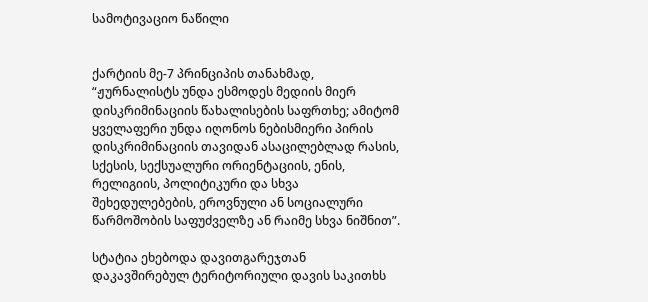სამოტივაციო ნაწილი


ქარტიის მე-7 პრინციპის თანახმად, “ჟურნალისტს უნდა ესმოდეს მედიის მიერ დისკრიმინაციის წახალისების საფრთხე; ამიტომ ყველაფერი უნდა იღონოს ნებისმიერი პირის დისკრიმინაციის თავიდან ასაცილებლად რასის, სქესის, სექსუალური ორიენტაციის, ენის, რელიგიის, პოლიტიკური და სხვა შეხედულებების, ეროვნული ან სოციალური წარმოშობის საფუძველზე ან რაიმე სხვა ნიშნით”.

სტატია ეხებოდა დავითგარეჯთან დაკავშირებულ ტერიტორიული დავის საკითხს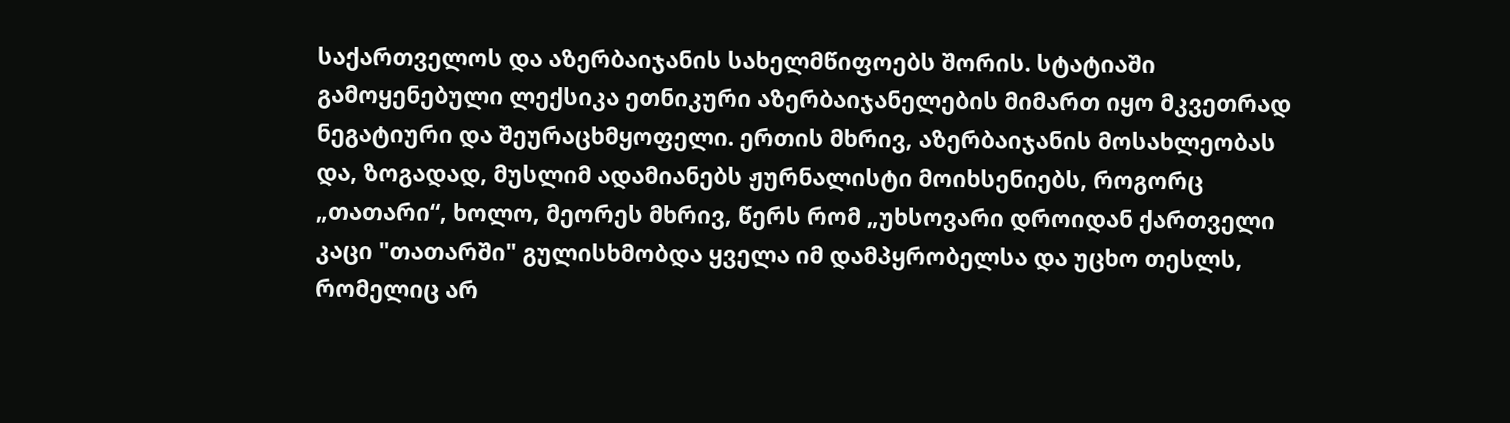საქართველოს და აზერბაიჯანის სახელმწიფოებს შორის. სტატიაში გამოყენებული ლექსიკა ეთნიკური აზერბაიჯანელების მიმართ იყო მკვეთრად ნეგატიური და შეურაცხმყოფელი. ერთის მხრივ, აზერბაიჯანის მოსახლეობას და, ზოგადად, მუსლიმ ადამიანებს ჟურნალისტი მოიხსენიებს, როგორც „თათარი“, ხოლო, მეორეს მხრივ, წერს რომ „უხსოვარი დროიდან ქართველი კაცი "თათარში" გულისხმობდა ყველა იმ დამპყრობელსა და უცხო თესლს, რომელიც არ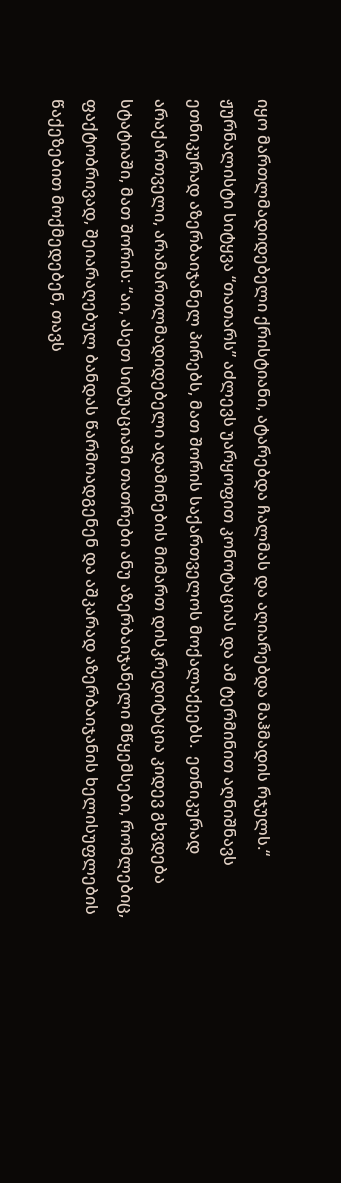იყო მართლმადიდებელი ქრისტიანი, ატარებდა ჩალმას და აღიარებდა მაჰმადის რჯულს.“  ჟურნალისტი სიტყვა “თათარს” აძლევს უარყოფით კონოტაციას და ამ ტერმინით აღნიშნავს ეთნიკურად აზერბაიჯანელ პირებს, მათ შორის საქართველოს მოქალაქეებს.  ეთნიკურად არაქართველი, არამართლმადიდებელი ადამინების მიმართ დისკრედიტაცია კიდევ გხვდება სტატიაში, მათ შორის: “აი, ასეთ სიტუაციაში თათრები ანუ აზერბაიჯანელი მწყემსები, რომლებიც, ფაქტობრივად, შეიარაღებულ ბანდას წარმოადგენენ და აშკარად აზერბაიჯანის ხელისუფლების წაქეზებით მოქმედებენ, თავს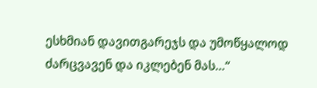ესხმიან დავითგარეჯს და უმოწყალოდ ძარცვავენ და იკლებენ მას…“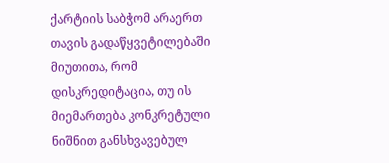ქარტიის საბჭომ არაერთ თავის გადაწყვეტილებაში მიუთითა, რომ დისკრედიტაცია, თუ ის მიემართება კონკრეტული ნიშნით განსხვავებულ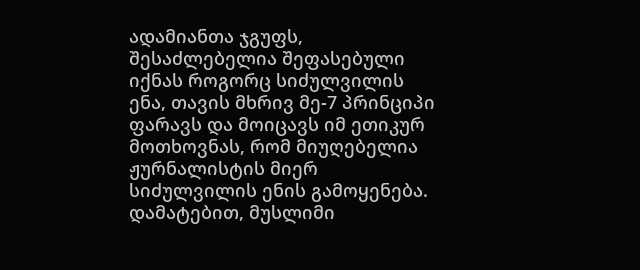ადამიანთა ჯგუფს, შესაძლებელია შეფასებული იქნას როგორც სიძულვილის ენა, თავის მხრივ მე-7 პრინციპი ფარავს და მოიცავს იმ ეთიკურ მოთხოვნას, რომ მიუღებელია ჟურნალისტის მიერ სიძულვილის ენის გამოყენება. დამატებით, მუსლიმი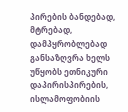პირების ბანდებად, მტრებად, დამპყრობლებად განსაზღვრა ხელს უწყობს ეთნიკური დაპირისპირების, ისლამოფობიის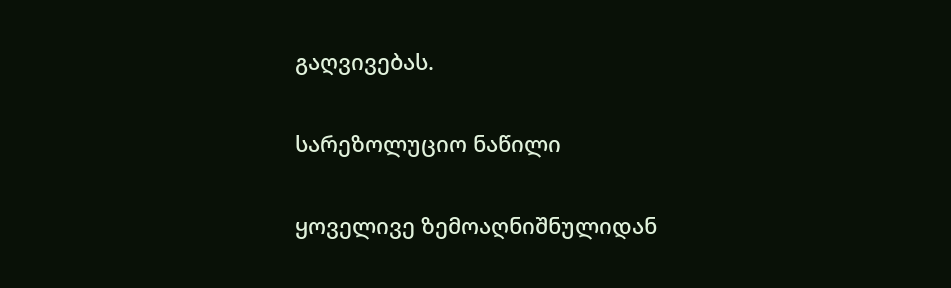გაღვივებას.


სარეზოლუციო ნაწილი


ყოველივე ზემოაღნიშნულიდან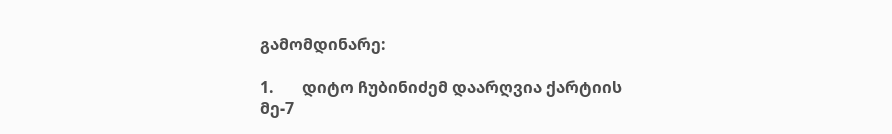გამომდინარე:

1.       დიტო ჩუბინიძემ დაარღვია ქარტიის მე-7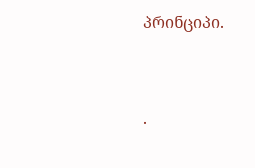პრინციპი.



·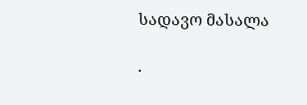სადავო მასალა

·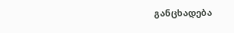განცხადება